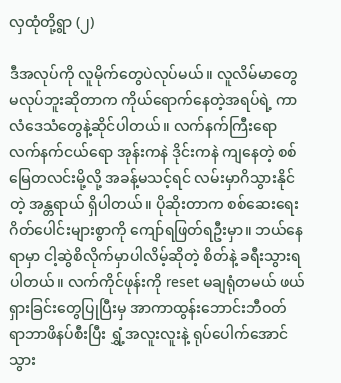လှထုံတို့ရွာ (၂)

ဒီအလုပ်ကို လူမိုက်တွေပဲလုပ်မယ်။ လူလိမ်မာတွေ မလုပ်ဘူးဆိုတာက ကိုယ်ရောက်နေတဲ့အရပ်ရဲ့ ကာလံဒေသံတွေနဲ့ဆိုင်ပါတယ်။ လက်နက်ကြီးရော လက်နက်ငယ်ရော အုန်းကနဲ ဒိုင်းကနဲ ကျနေတဲ့ စစ်မြေတလင်းမို့လို့ အခန့်မသင့်ရင် လမ်းမှာဂိသွားနိုင်တဲ့ အန္တရာယ် ရှိပါတယ်။ ပိုဆိုးတာက စစ်ဆေးရေးဂိတ်ပေါင်းများစွာကို ကျော်ရဖြတ်ရဦးမှာ။ ဘယ်နေရာမှာ ငါ့ဆွဲစိလိုက်မှာပါလိမ့်ဆိုတဲ့ စိတ်နဲ့ ခရီးသွားရပါတယ်။ လက်ကိုင်ဖုန်းကို reset မချရုံတမယ် ဖယ်ရှားခြင်းတွေပြုပြီးမှ အာကာထွန်းဘောင်းဘီဝတ် ရာဘာဖိနပ်စီးပြီး ရွှံ့အလူးလူးနဲ့ ရုပ်ပေါက်အောင် သွား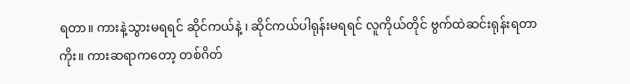ရတာ။ ကားနဲ့သွားမရရင် ဆိုင်ကယ်နဲ့ ၊ ဆိုင်ကယ်ပါရုန်းမရရင် လူကိုယ်တိုင် ဗွက်ထဲဆင်းရုန်းရတာကိုး။ ကားဆရာကတော့ တစ်ဂိတ်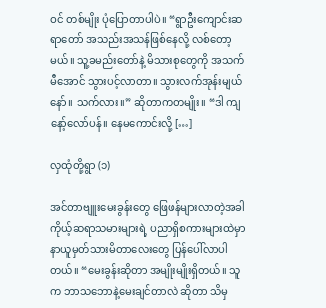ဝင် တစ်မျိုး ပုံပြောတာပါပဲ။ “ရွာဦးကျောင်းဆရာတော် အသည်းအသန်ဖြစ်နေလို့ လစ်တော့မယ်။ သူ့ခမည်းတော်နဲ့ မိသားစုတွေကို အသက်မီအောင် သွားပင့်လာတာ။ သွားလက်အုန်းမျယ်နော်။ သက်လား။” ဆိုတာကတမျိုး။ “ဒါ ကျနော့်လော်ပန်။ နေမကောင်းလို့ […]

လှထုံတို့ရွာ (၁)

အင်တာဗျူးမေးခွန်းတွေ ဖြေဖန်များလာတဲ့အခါ ကိုယ့်ဆရာသမားများရဲ့ ပညာရှိစကားများထဲမှာ နာယူမှတ်သားမိတာလေးတွေ ပြန်ပေါ်လာပါတယ်။ “မေးခွန်းဆိုတာ အမျိုးမျိုးရှိတယ်။ သူက ဘာသဘောနဲ့မေးချင်တာလဲ ဆိုတာ သိမှ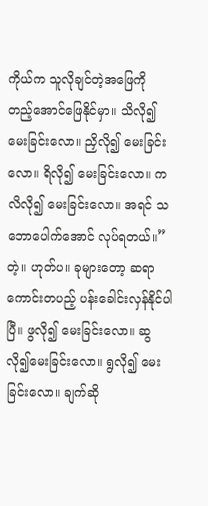ကိုယ်က သူလိုချင်တဲ့အဖြေကို တည့်အောင်ဖြေနိုင်မှာ။ သိလို၍မေးခြင်းလော။ ညှိလို၍ မေးခြင်းလော။ ရိလို၍ မေးခြင်းလော။ ကလိလို၍ မေးခြင်းလော။ အရင် သဘောပေါက်အောင် လုပ်ရတယ်။” တဲ့။ ဟုတ်ပ။ ခုများတော့ ဆရာကောင်းတပည့် ပန်းခေါင်းလှန်နိုင်ပါပြီ။ ဖွလို၍ မေးခြင်းလော။ ဆွလို၍မေးခြင်းလော။ ရွလို၍ မေးခြင်းလော။ ချက်ဆို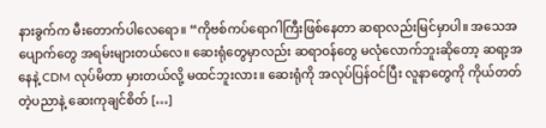နားခွက်က မီးတောက်ပါလေရော။ “ကိုဗစ်ကပ်ရောဂါကြီးဖြစ်နေတာ ဆရာလည်းမြင်မှာပါ။ အသေအပျောက်တွေ အရမ်းများတယ်လေ။ ဆေးရုံတွေမှာလည်း ဆရာဝန်တွေ မလုံလောက်ဘူးဆိုတော့ ဆရာ့အနေနဲ့ CDM လုပ်မိတာ မှားတယ်လို့ မထင်ဘူးလား။ ဆေးရုံကို အလုပ်ပြန်ဝင်ပြီး လူနာတွေကို ကိုယ်တတ်တဲ့ပညာနဲ့ ဆေးကုချင်စိတ် […]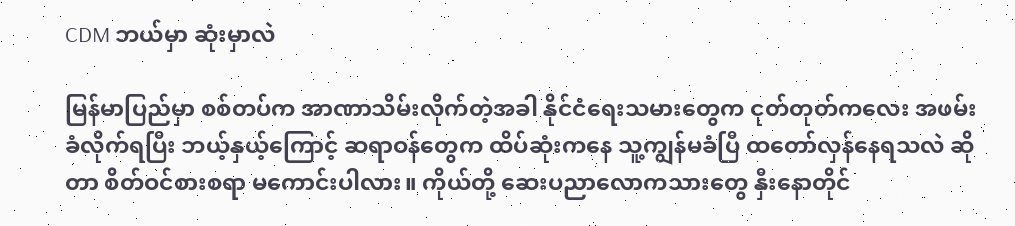CDM ဘယ်မှာ ဆုံးမှာလဲ

မြန်မာပြည်မှာ စစ်တပ်က အာဏာသိမ်းလိုက်တဲ့အခါ နိုင်ငံရေးသမားတွေက ငုတ်တုတ်ကလေး အဖမ်းခံလိုက်ရပြီး ဘယ့်နှယ့်ကြောင့် ဆရာဝန်တွေက ‌ထိပ်ဆုံးကနေ သူ့ကျွန်မခံပြီ ထတော်လှန်နေရသလဲ ဆိုတာ စိတ်ဝင်စားစရာ မကောင်းပါလား။ ကိုယ်တို့ ဆေးပညာလောကသားတွေ နှီးနောတိုင်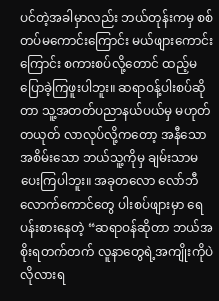ပင်တဲ့အခါမှာလည်း ဘယ်တုန်းကမှ စစ်တပ်မကောင်းကြောင်း မယ်ဖျားကောင်းကြောင်း စကားစပ်လို့တောင် ထည့်မပြောခဲ့ကြဖူးပါဘူး။ ဆရာဝန့်ပါးစပ်ဆိုတာ သူ့အတတ်ပညာနယ်ပယ်မှ မဟုတ်တယုတ် လာလုပ်လို့ကတော့ အနီသော အစိမ်းသော ဘယ်သူ့ကိုမှ ချမ်းသာမပေးကြပါဘူး။ အခုတလော လော်ဘီလောက်ကောင်တွေ ပါးစပ်ဖျားမှာ ‌ရေပန်းစားနေတဲ့ “ဆရာဝန်ဆိုတာ ဘယ်အစိုးရတက်တက် လူနာတွေရဲ့အကျိုးကိုပဲ လိုလားရ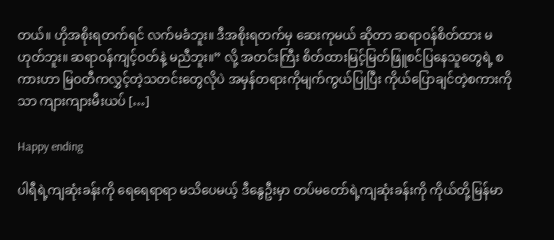တယ်။ ဟိုအစိုးရတက်ရင် လက်မခံဘူး။ ဒီအစိုးရတက်မှ ဆေးကုမယ် ဆိုတာ ဆရာဝန်စိတ်ထား မဟုတ်ဘူး။ ဆရာဝန်ကျင့်ဝတ်နဲ့ မညီဘူး။” လို့ အတင်းကြီး စိတ်ထားမြင့်မြတ်ဖြူစင်ပြနေသူတွေရဲ့ စကားဟာ မြဝတီကလွှင့်တဲ့သတင်းတွေလိုပဲ အမှန်တရားကိုမျက်ကွယ်ပြုပြီး ကိုယ်ပြောချင်တဲ့စကားကိုသာ ကျားကျားမီးယပ် […]

Happy ending

ပါရီရဲ့ကျဆုံးခန်းကို ရေရေရာရာ မသိပေမယ့် ဒီနွေဦးမှာ တပ်မတော်ရဲ့ကျဆုံးခန်းကို ကိုယ်တို့မြန်မာ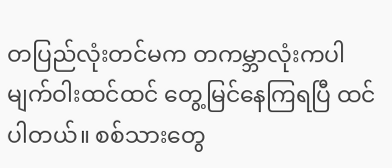တပြည်လုံးတင်မက တကမ္ဘာလုံးကပါ မျက်ဝါးထင်ထင် တွေ့မြင်နေကြရပြီ ထင်ပါတယ်။ စစ်သားတွေ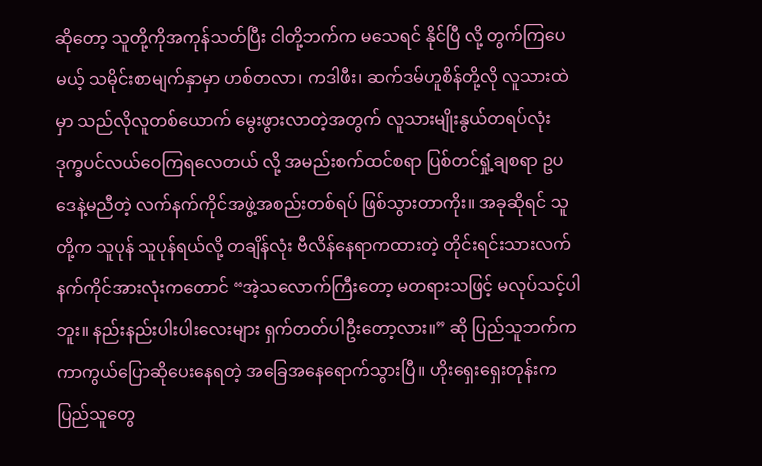ဆိုတော့ သူတို့ကိုအကုန်သတ်ပြီး ငါတို့ဘက်က မသေရင် နိုင်ပြီ လို့ တွက်ကြပေမယ့် သမိုင်းစာမျက်နှာမှာ ဟစ်တလာ၊ ကဒါဖီး၊ ဆက်ဒမ်ဟူစိန်တို့လို လူသားထဲမှာ သည်လိုလူတစ်ယောက် မွေးဖွားလာတဲ့အတွက် လူသားမျိုးနွယ်တရပ်လုံး ဒုက္ခပင်လယ်ဝေကြရလေတယ် လို့ အမည်းစက်ထင်စရာ ပြစ်တင်ရှုံ့ချစရာ ဥပဒေနဲ့မညီတဲ့ လက်နက်ကိုင်အဖွဲ့အစည်းတစ်ရပ် ဖြစ်သွားတာကိုး။ အခုဆိုရင် သူတို့က သူပုန် သူပုန်ရယ်လို့ တချိန်လုံး ဗီလိန်နေရာကထားတဲ့ တိုင်းရင်းသားလက်နက်ကိုင်အားလုံးကတောင် “အဲ့သလောက်ကြီးတော့ မတရားသဖြင့် မလုပ်သင့်ပါဘူး။ နည်းနည်းပါးပါးလေးများ ရှက်တတ်ပါဦးတော့လား။” ဆို ပြည်သူဘက်က ကာကွယ်ပြောဆိုပေးနေရတဲ့ အခြေအနေရောက်သွားပြီ။ ဟိုးရှေးရှေးတုန်းက ပြည်သူတွေ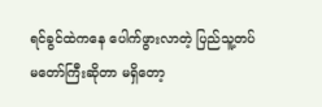ရင်ခွင်ထဲကနေ ပေါက်ဖွားလာတဲ့ ပြည်သူ့တပ်မတော်ကြီးဆိုတာ မရှိတော့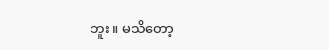ဘူး။ မသိတော့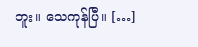ဘူး။ သေကုန်ပြီ။ […]